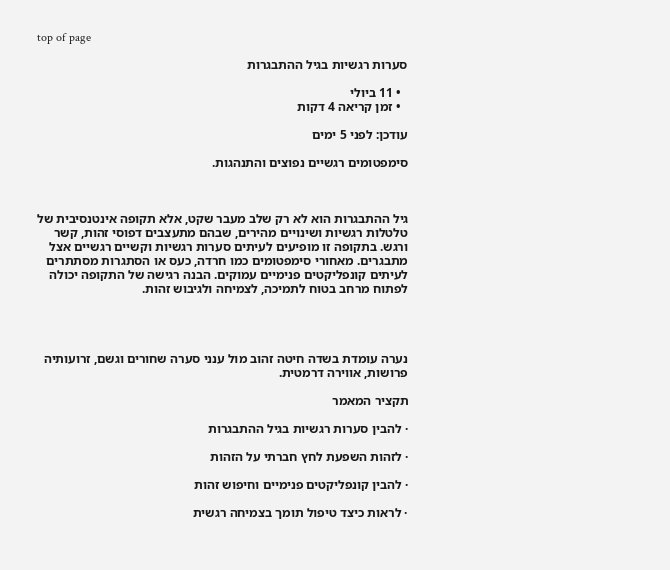top of page

סערות רגשיות בגיל ההתבגרות

  • 11 ביולי
  • זמן קריאה 4 דקות

עודכן: לפני 5 ימים

סימפטומים רגשיים נפוצים והתנהגות.



גיל ההתבגרות הוא לא רק שלב מעבר שקט, אלא תקופה אינטנסיבית של טלטלות רגשיות ושינויים מהירים, שבהם מתעצבים דפוסי זהות, קשר ורגש. בתקופה זו מופיעים לעיתים סערות רגשיות וקשיים רגשיים אצל מתבגרים. מאחורי סימפטומים כמו חרדה, כעס או הסתגרות מסתתרים לעיתים קונפליקטים פנימיים עמוקים. הבנה רגישה של התקופה יכולה לפתוח מרחב בטוח לתמיכה, לצמיחה ולגיבוש זהות.




נערה עומדת בשדה חיטה זהוב מול ענני סערה שחורים וגשם, זרועותיה פרושות, אווירה דרמטית.

תקציר המאמר

· להבין סערות רגשיות בגיל ההתבגרות

· לזהות השפעת לחץ חברתי על הזהות

· להבין קונפליקטים פנימיים וחיפוש זהות

· לראות כיצד טיפול תומך בצמיחה רגשית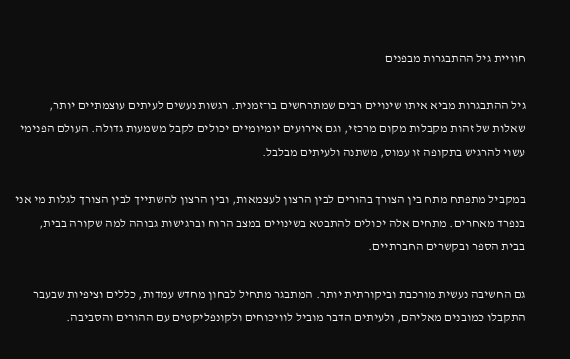חוויית גיל ההתבגרות מבפנים

גיל ההתבגרות מביא איתו שינויים רבים שמתרחשים בו־זמנית. רגשות נעשים לעיתים עוצמתיים יותר, שאלות של זהות מקבלות מקום מרכזי, וגם אירועים יומיומיים יכולים לקבל משמעות גדולה. העולם הפנימי עשוי להרגיש בתקופה זו עמוס, משתנה ולעיתים מבלבל.

במקביל מתפתח מתח בין הצורך בהורים לבין הרצון לעצמאות, ובין הרצון להשתייך לבין הצורך לגלות מי אני בנפרד מאחרים. מתחים אלה יכולים להתבטא בשינויים במצב הרוח וברגישות גבוהה למה שקורה בבית, בבית הספר ובקשרים החברתיים.

גם החשיבה נעשית מורכבת וביקורתית יותר. המתבגר מתחיל לבחון מחדש עמדות, כללים וציפיות שבעבר התקבלו כמובנים מאליהם, ולעיתים הדבר מוביל לוויכוחים ולקונפליקטים עם ההורים והסביבה.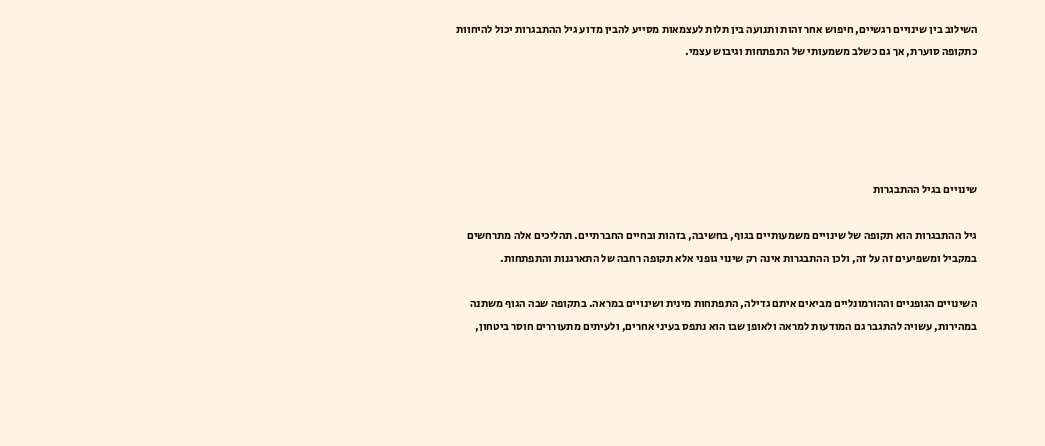השילוב בין שינויים רגשיים, חיפוש אחר זהות ותנועה בין תלות לעצמאות מסייע להבין מדוע גיל ההתבגרות יכול להיחוות כתקופה סוערת, אך גם כשלב משמעותי של התפתחות וגיבוש עצמי.





שינויים בגיל ההתבגרות

גיל ההתבגרות הוא תקופה של שינויים משמעותיים בגוף, בחשיבה, בזהות ובחיים החברתיים. תהליכים אלה מתרחשים במקביל ומשפיעים זה על זה, ולכן ההתבגרות אינה רק שינוי גופני אלא תקופה רחבה של התארגנות והתפתחות.

השינויים הגופניים וההורמונליים מביאים איתם גדילה, התפתחות מינית ושינויים במראה. בתקופה שבה הגוף משתנה במהירות, עשויה להתגבר גם המודעות למראה ולאופן שבו הוא נתפס בעיני אחרים, ולעיתים מתעוררים חוסר ביטחון,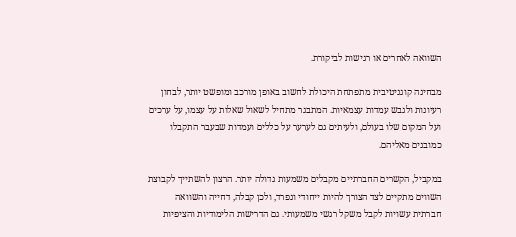השוואה לאחרים או רגישות לביקורת.

מבחינה קוגניטיבית מתפתחת היכולת לחשוב באופן מורכב ומופשט יותר, לבחון רעיונות ולגבש עמדות עצמאיות. המתבגר מתחיל לשאול שאלות על עצמו, על ערכים ועל המקום שלו בעולם, ולעיתים גם לערער על כללים ועמדות שבעבר התקבלו כמובנים מאליהם.

במקביל, הקשרים החברתיים מקבלים משמעות גדולה יותר. הרצון להשתייך לקבוצת השווים מתקיים לצד הצורך להיות ייחודי ונפרד, ולכן קבלה, דחייה והשוואה חברתית עשויות לקבל משקל רגשי משמעותי. גם הדרישות הלימודיות והציפיות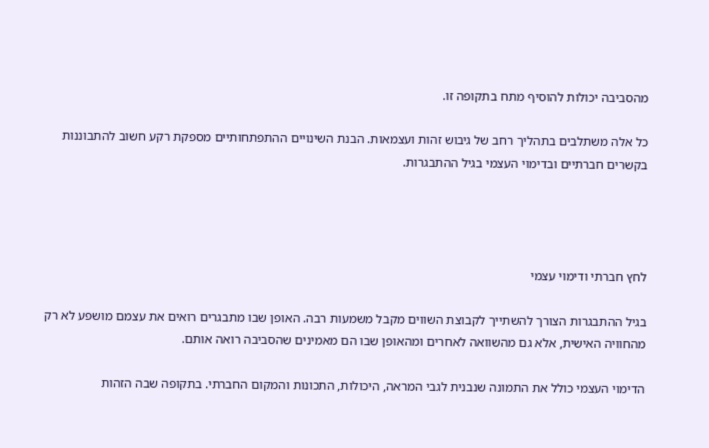מהסביבה יכולות להוסיף מתח בתקופה זו.

כל אלה משתלבים בתהליך רחב של גיבוש זהות ועצמאות. הבנת השינויים ההתפתחותיים מספקת רקע חשוב להתבוננות בקשרים חברתיים ובדימוי העצמי בגיל ההתבגרות.




לחץ חברתי ודימוי עצמי

בגיל ההתבגרות הצורך להשתייך לקבוצת השווים מקבל משמעות רבה. האופן שבו מתבגרים רואים את עצמם מושפע לא רק מהחוויה האישית, אלא גם מהשוואה לאחרים ומהאופן שבו הם מאמינים שהסביבה רואה אותם.

הדימוי העצמי כולל את התמונה שנבנית לגבי המראה, היכולות, התכונות והמקום החברתי. בתקופה שבה הזהות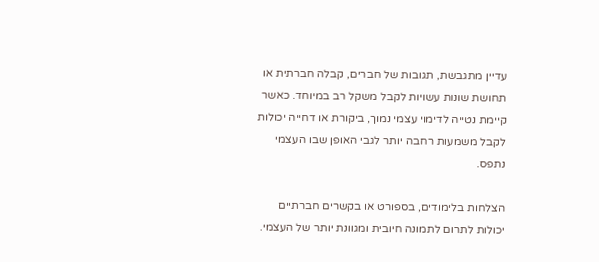עדיין מתגבשת, תגובות של חברים, קבלה חברתית או תחושת שונות עשויות לקבל משקל רב במיוחד. כאשר קיימת נטייה לדימוי עצמי נמוך, ביקורת או דחייה יכולות לקבל משמעות רחבה יותר לגבי האופן שבו העצמי נתפס.

הצלחות בלימודים, בספורט או בקשרים חברתיים יכולות לתרום לתמונה חיובית ומגוונת יותר של העצמי.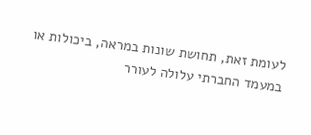לעומת זאת, תחושת שונות במראה, ביכולות או במעמד החברתי עלולה לעורר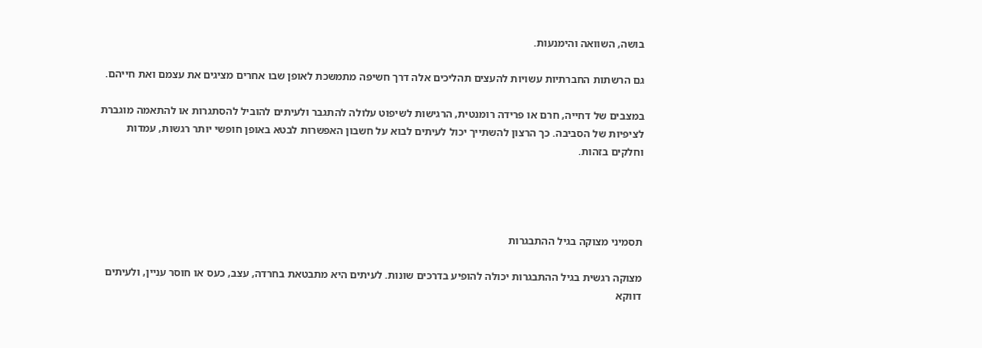בושה, השוואה והימנעות.

גם הרשתות החברתיות עשויות להעצים תהליכים אלה דרך חשיפה מתמשכת לאופן שבו אחרים מציגים את עצמם ואת חייהם.

במצבים של דחייה, חרם או פרידה רומנטית, הרגישות לשיפוט עלולה להתגבר ולעיתים להוביל להסתגרות או להתאמה מוגברת לציפיות של הסביבה. כך הרצון להשתייך יכול לעיתים לבוא על חשבון האפשרות לבטא באופן חופשי יותר רגשות, עמדות וחלקים בזהות.




תסמיני מצוקה בגיל ההתבגרות

מצוקה רגשית בגיל ההתבגרות יכולה להופיע בדרכים שונות. לעיתים היא מתבטאת בחרדה, עצב, כעס או חוסר עניין, ולעיתים דווקא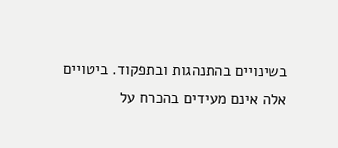בשינויים בהתנהגות ובתפקוד. ביטויים אלה אינם מעידים בהכרח על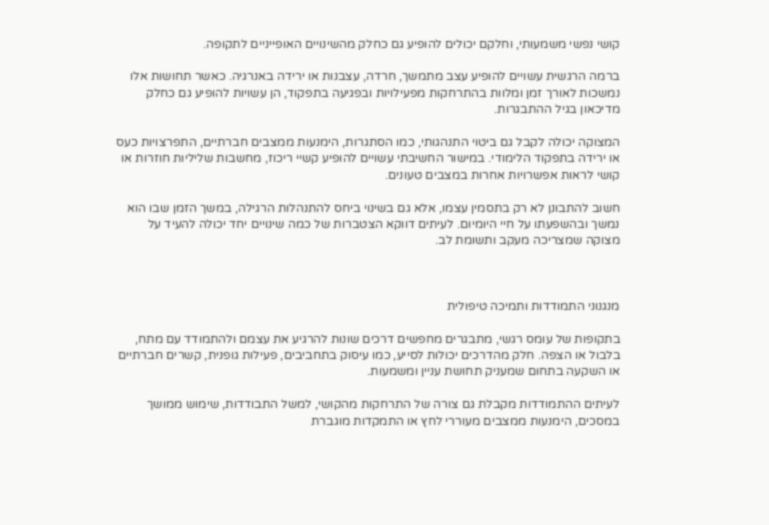קושי נפשי משמעותי, וחלקם יכולים להופיע גם כחלק מהשינויים האופייניים לתקופה.

ברמה הרגשית עשויים להופיע עצב מתמשך, חרדה, עצבנות או ירידה באנרגיה. כאשר תחושות אלו נמשכות לאורך זמן ומלוות בהתרחקות מפעילויות ובפגיעה בתפקוד, הן עשויות להופיע גם כחלק מדיכאון בגיל ההתבגרות.

המצוקה יכולה לקבל גם ביטוי התנהגותי, כמו הסתגרות, הימנעות ממצבים חברתיים, התפרצויות כעס או ירידה בתפקוד הלימודי. במישור החשיבתי עשויים להופיע קשיי ריכוז, מחשבות שליליות חוזרות או קושי לראות אפשרויות אחרות במצבים טעונים.

חשוב להתבונן לא רק בתסמין עצמו, אלא גם בשינוי ביחס להתנהלות הרגילה, במשך הזמן שבו הוא נמשך ובהשפעתו על חיי היומיום. לעיתים דווקא הצטברות של כמה שינויים יחד יכולה להעיד על מצוקה שמצריכה מעקב ותשומת לב.



מנגנוני התמודדות ותמיכה טיפולית

בתקופות של עומס רגשי, מתבגרים מחפשים דרכים שונות להרגיע את עצמם ולהתמודד עם מתח, בלבול או הצפה. חלק מהדרכים יכולות לסייע, כמו עיסוק בתחביבים, פעילות גופנית, קשרים חברתיים או השקעה בתחום שמעניק תחושת עניין ומשמעות.

לעיתים ההתמודדות מקבלת גם צורה של התרחקות מהקושי, למשל התבודדות, שימוש ממושך במסכים, הימנעות ממצבים מעוררי לחץ או התמקדות מוגברת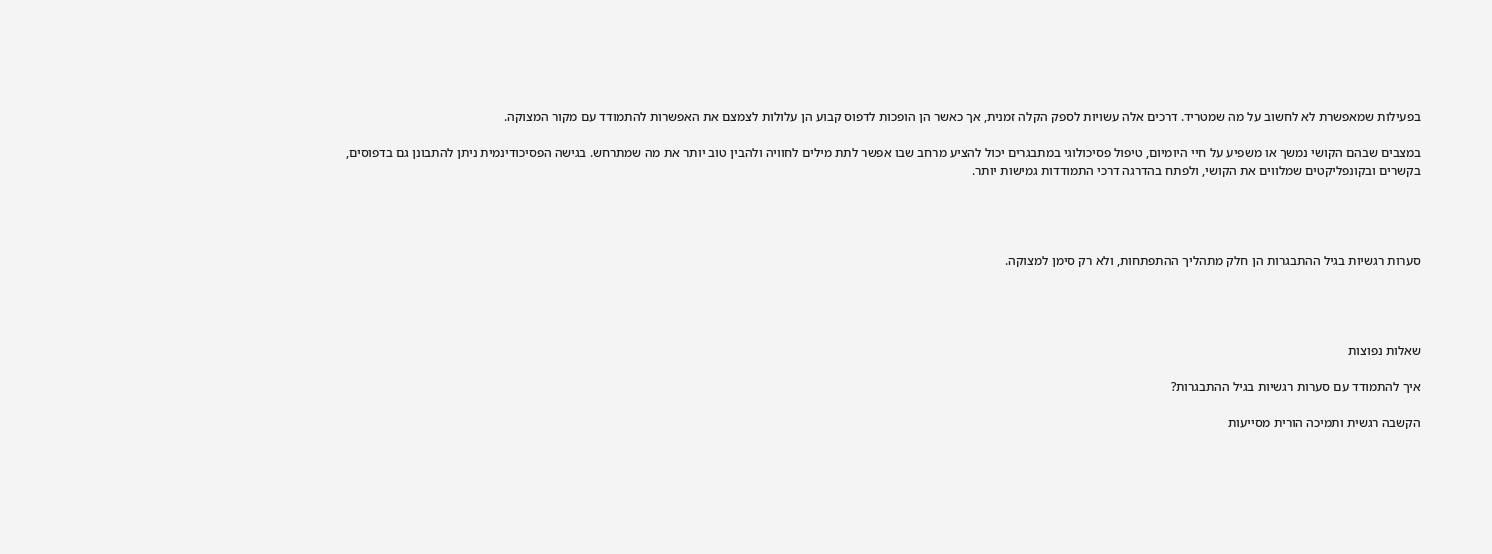בפעילות שמאפשרת לא לחשוב על מה שמטריד. דרכים אלה עשויות לספק הקלה זמנית, אך כאשר הן הופכות לדפוס קבוע הן עלולות לצמצם את האפשרות להתמודד עם מקור המצוקה.

במצבים שבהם הקושי נמשך או משפיע על חיי היומיום, טיפול פסיכולוגי במתבגרים יכול להציע מרחב שבו אפשר לתת מילים לחוויה ולהבין טוב יותר את מה שמתרחש. בגישה הפסיכודינמית ניתן להתבונן גם בדפוסים, בקשרים ובקונפליקטים שמלווים את הקושי, ולפתח בהדרגה דרכי התמודדות גמישות יותר.




סערות רגשיות בגיל ההתבגרות הן חלק מתהליך ההתפתחות, ולא רק סימן למצוקה.




שאלות נפוצות

איך להתמודד עם סערות רגשיות בגיל ההתבגרות?

הקשבה רגשית ותמיכה הורית מסייעות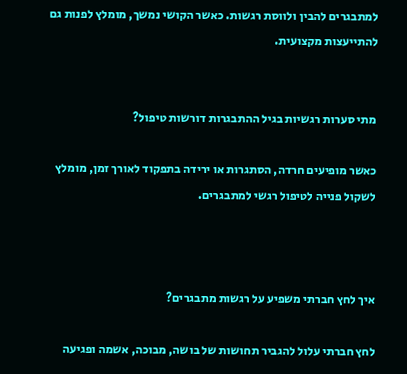למתבגרים להבין ולווסת רגשות. כאשר הקושי נמשך, מומלץ לפנות גם להתייעצות מקצועית.


מתי סערות רגשיות בגיל ההתבגרות דורשות טיפול?

כאשר מופיעים חרדה, הסתגרות או ירידה בתפקוד לאורך זמן, מומלץ לשקול פנייה לטיפול רגשי למתבגרים.



איך לחץ חברתי משפיע על רגשות מתבגרים?

לחץ חברתי עלול להגביר תחושות של בושה, מבוכה, אשמה ופגיעה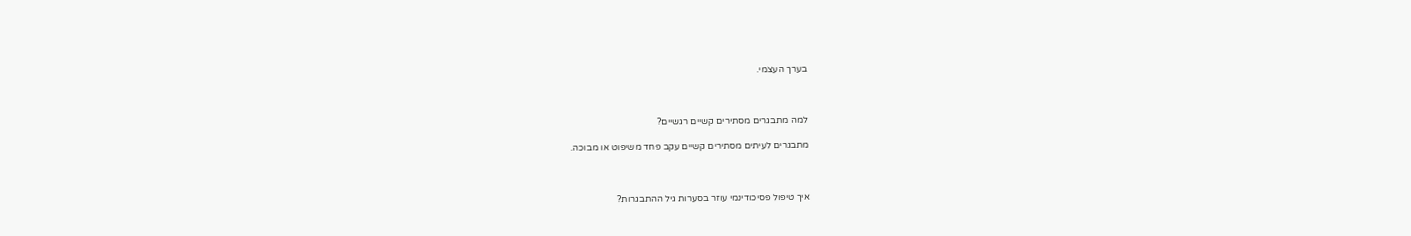בערך העצמי.



למה מתבגרים מסתירים קשיים רגשיים?

מתבגרים לעיתים מסתירים קשיים עקב פחד משיפוט או מבוכה.



איך טיפול פסיכודינמי עוזר בסערות גיל ההתבגרות?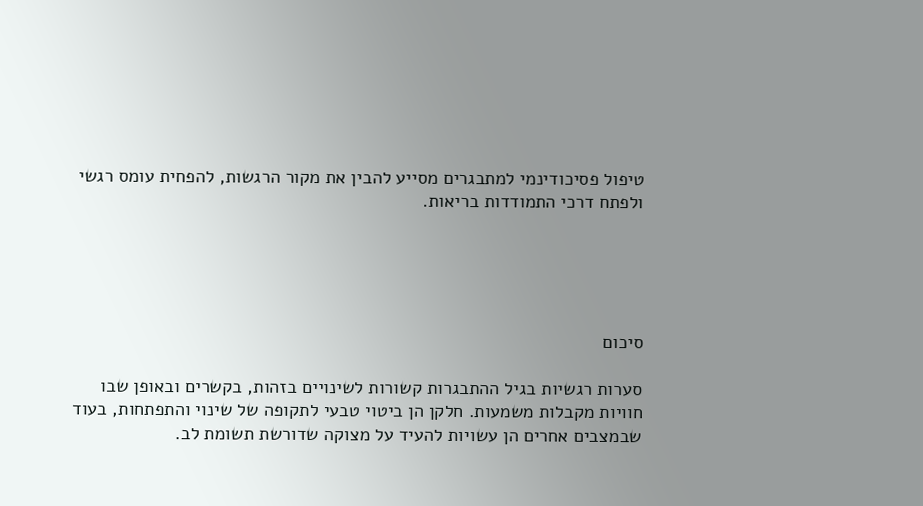טיפול פסיכודינמי למתבגרים מסייע להבין את מקור הרגשות, להפחית עומס רגשי ולפתח דרכי התמודדות בריאות.





סיכום

סערות רגשיות בגיל ההתבגרות קשורות לשינויים בזהות, בקשרים ובאופן שבו חוויות מקבלות משמעות. חלקן הן ביטוי טבעי לתקופה של שינוי והתפתחות, בעוד שבמצבים אחרים הן עשויות להעיד על מצוקה שדורשת תשומת לב.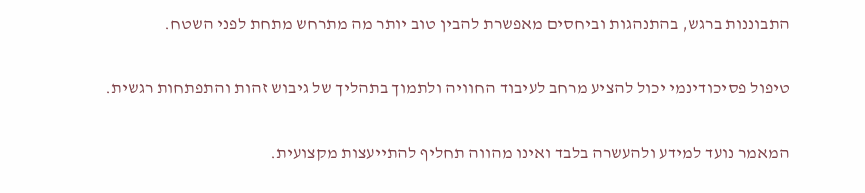התבוננות ברגש, בהתנהגות וביחסים מאפשרת להבין טוב יותר מה מתרחש מתחת לפני השטח.

טיפול פסיכודינמי יכול להציע מרחב לעיבוד החוויה ולתמוך בתהליך של גיבוש זהות והתפתחות רגשית.

המאמר נועד למידע ולהעשרה בלבד ואינו מהווה תחליף להתייעצות מקצועית.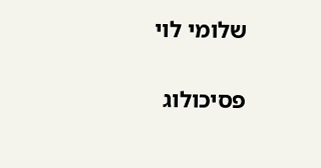שלומי לוי

פסיכולוג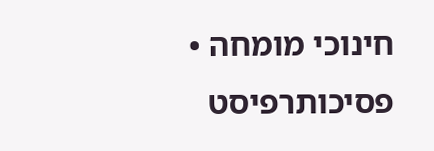חינוכי מומחה • פסיכותרפיסט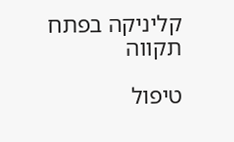קליניקה בפתח תקווה

טיפול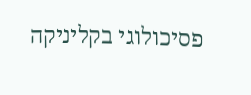פסיכולוגי בקליניקה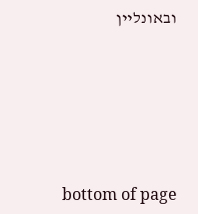ובאונליין






bottom of page